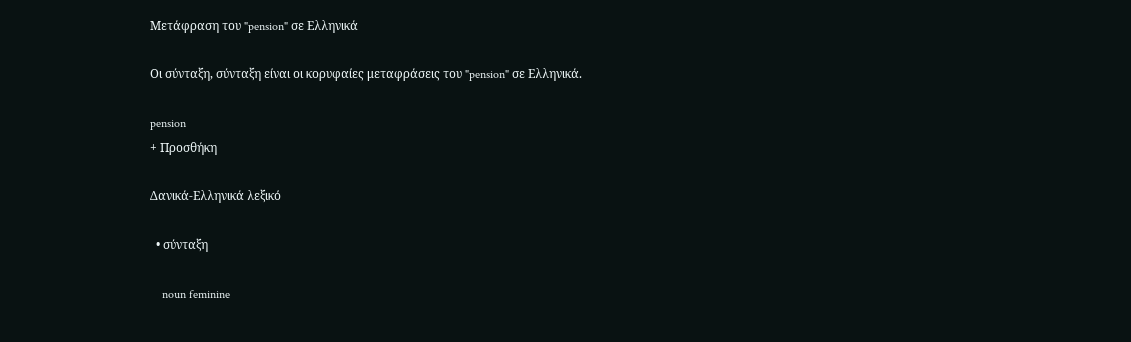Μετάφραση του "pension" σε Ελληνικά

Οι σύνταξη, σύνταξη είναι οι κορυφαίες μεταφράσεις του "pension" σε Ελληνικά.

pension
+ Προσθήκη

Δανικά-Ελληνικά λεξικό

  • σύνταξη

    noun feminine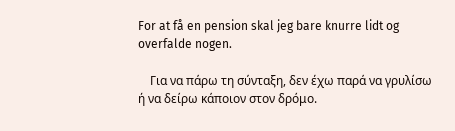For at få en pension skal jeg bare knurre lidt og overfalde nogen.

    Για να πάρω τη σύνταξη, δεν έχω παρά να γρυλίσω ή να δείρω κάποιον στον δρόμο.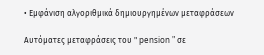• Εμφάνιση αλγοριθμικά δημιουργημένων μεταφράσεων

Αυτόματες μεταφράσεις του " pension " σε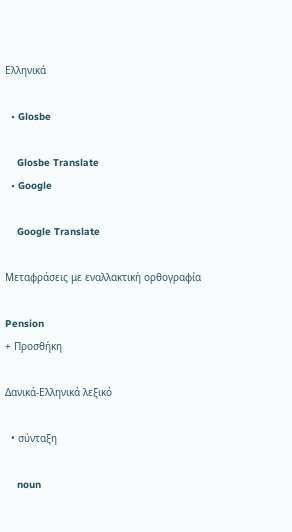Ελληνικά

  • Glosbe

    Glosbe Translate
  • Google

    Google Translate

Μεταφράσεις με εναλλακτική ορθογραφία

Pension
+ Προσθήκη

Δανικά-Ελληνικά λεξικό

  • σύνταξη

    noun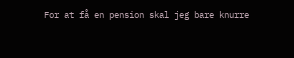For at få en pension skal jeg bare knurre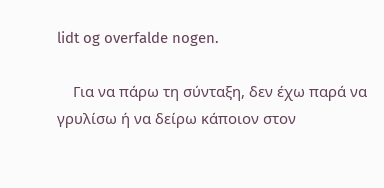lidt og overfalde nogen.

    Για να πάρω τη σύνταξη, δεν έχω παρά να γρυλίσω ή να δείρω κάποιον στον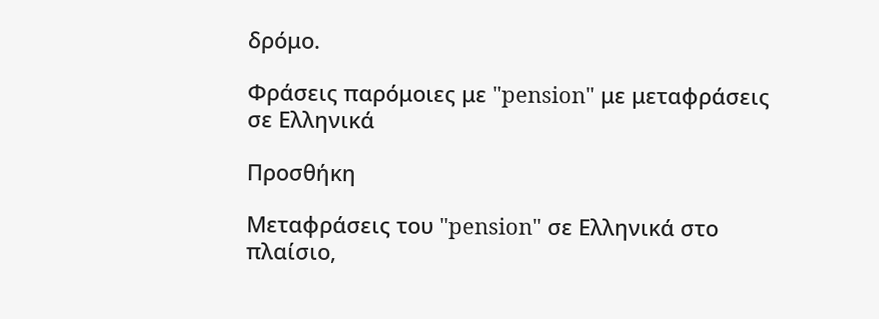δρόμο.

Φράσεις παρόμοιες με "pension" με μεταφράσεις σε Ελληνικά

Προσθήκη

Μεταφράσεις του "pension" σε Ελληνικά στο πλαίσιο,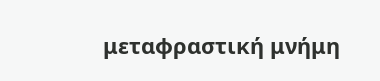μεταφραστική μνήμη